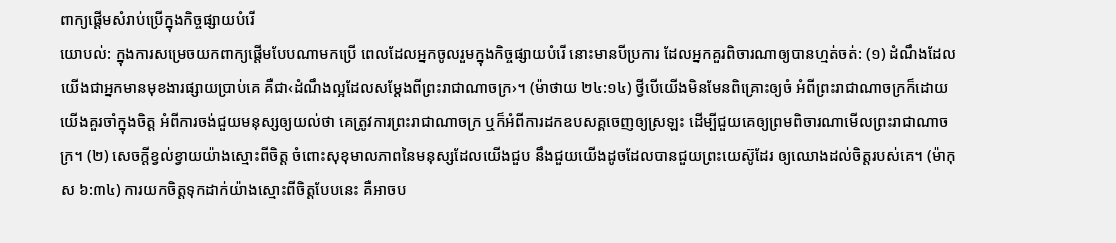ពាក្យផ្ដើមសំរាប់ប្រើក្នុងកិច្ចផ្សាយបំរើ
យោបល់: ក្នុងការសម្រេចយកពាក្យផ្ដើមបែបណាមកប្រើ ពេលដែលអ្នកចូលរួមក្នុងកិច្ចផ្សាយបំរើ នោះមានបីប្រការ ដែលអ្នកគួរពិចារណាឲ្យបានហ្មត់ចត់: (១) ដំណឹងដែលយើងជាអ្នកមានមុខងារផ្សាយប្រាប់គេ គឺជា‹ដំណឹងល្អដែលសម្ដែងពីព្រះរាជាណាចក្រ›។ (ម៉ាថាយ ២៤:១៤) ថ្វីបើយើងមិនមែនពិគ្រោះឲ្យចំ អំពីព្រះរាជាណាចក្រក៏ដោយ យើងគួរចាំក្នុងចិត្ត អំពីការចង់ជួយមនុស្សឲ្យយល់ថា គេត្រូវការព្រះរាជាណាចក្រ ឬក៏អំពីការដកឧបសគ្គចេញឲ្យស្រឡះ ដើម្បីជួយគេឲ្យព្រមពិចារណាមើលព្រះរាជាណាចក្រ។ (២) សេចក្ដីខ្វល់ខ្វាយយ៉ាងស្មោះពីចិត្ត ចំពោះសុខុមាលភាពនៃមនុស្សដែលយើងជួប នឹងជួយយើងដូចដែលបានជួយព្រះយេស៊ូដែរ ឲ្យឈោងដល់ចិត្តរបស់គេ។ (ម៉ាកុស ៦:៣៤) ការយកចិត្តទុកដាក់យ៉ាងស្មោះពីចិត្តបែបនេះ គឺអាចប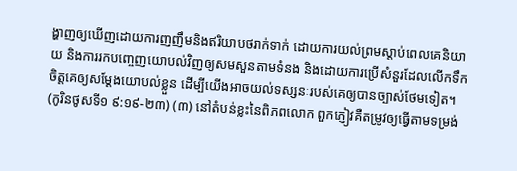ង្ហាញឲ្យឃើញដោយការញញឹមនិងឥរិយាបថរាក់ទាក់ ដោយការយល់ព្រមស្ដាប់ពេលគេនិយាយ និងការរកបញ្ចេញយោបល់វិញឲ្យសមសួនតាមទំនង និងដោយការប្រើសំនួរដែលលើកទឹកចិត្តគេឲ្យសម្ដែងយោបល់ខ្លួន ដើម្បីយើងអាចយល់ទស្សនៈរបស់គេឲ្យបានច្បាស់ថែមទៀត។ (កូរិនថូសទី១ ៩:១៩-២៣) (៣) នៅតំបន់ខ្លះនៃពិភពលោក ពួកភ្ញៀវគឺតម្រូវឲ្យធ្វើតាមទម្រង់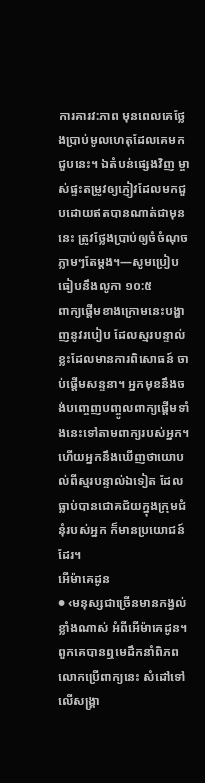ការគារវ:ភាព មុនពេលគេថ្លែងប្រាប់មូលហេតុដែលគេមកជួបនេះ។ ឯតំបន់ផ្សេងវិញ ម្ចាស់ផ្ទះតម្រូវឲ្យភ្ញៀវដែលមកជួបដោយឥតបានណាត់ជាមុននេះ ត្រូវថ្លែងប្រាប់ឲ្យចំចំណុចភ្លាមៗតែម្ដង។—សូមប្រៀបធៀបនឹងលូកា ១០:៥
ពាក្យផ្ដើមខាងក្រោមនេះបង្ហាញនូវរបៀប ដែលស្មរបន្ទាល់ខ្លះដែលមានការពិសោធន៍ ចាប់ផ្ដើមសន្ទនា។ អ្នកមុខនឹងចង់បញ្ចេញបញ្ចូលពាក្យផ្ដើមទាំងនេះទៅតាមពាក្យរបស់អ្នក។ ហើយអ្នកនឹងឃើញថាយោបល់ពីស្មរបន្ទាល់ឯទៀត ដែលធ្លាប់បានជោគជ័យក្នុងក្រុមជំនុំរបស់អ្នក ក៏មានប្រយោជន៍ដែរ។
អើម៉ាគេដូន
● ‹មនុស្សជាច្រើនមានកង្វល់ខ្លាំងណាស់ អំពីអើម៉ាគេដូន។ ពួកគេបានឮមេដឹកនាំពិភពលោកប្រើពាក្យនេះ សំដៅទៅលើសង្គ្រា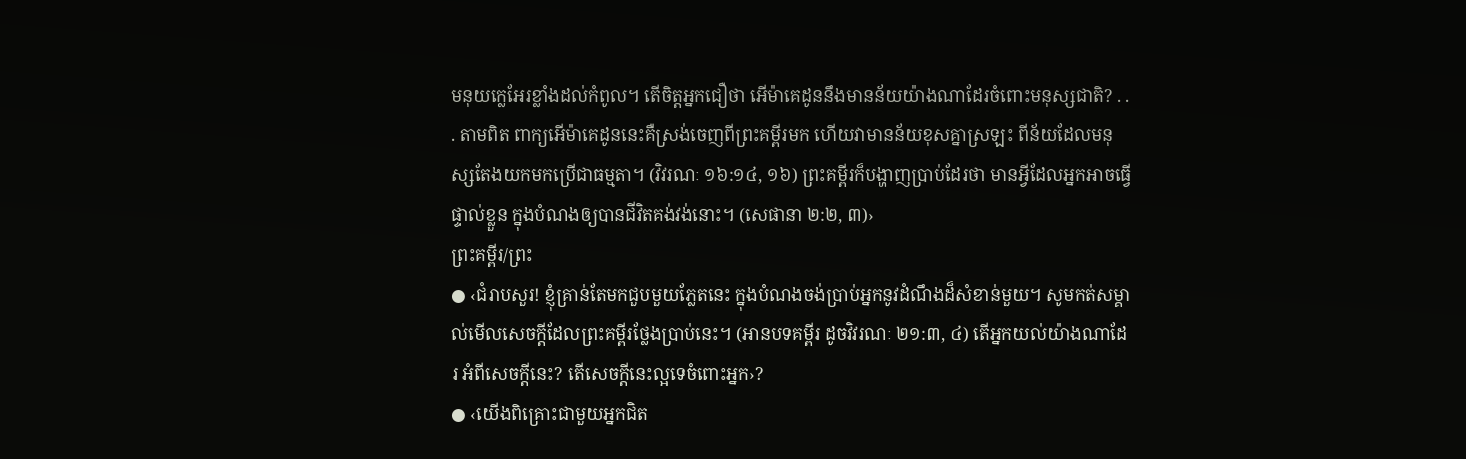មនុយក្លេអែរខ្លាំងដល់កំពូល។ តើចិត្តអ្នកជឿថា អើម៉ាគេដូននឹងមានន័យយ៉ាងណាដែរចំពោះមនុស្សជាតិ? . . . តាមពិត ពាក្យអើម៉ាគេដូននេះគឺស្រង់ចេញពីព្រះគម្ពីរមក ហើយវាមានន័យខុសគ្នាស្រឡះ ពីន័យដែលមនុស្សតែងយកមកប្រើជាធម្មតា។ (វិវរណៈ ១៦:១៤, ១៦) ព្រះគម្ពីរក៏បង្ហាញប្រាប់ដែរថា មានអ្វីដែលអ្នកអាចធ្វើផ្ទាល់ខ្លួន ក្នុងបំណងឲ្យបានជីវិតគង់វង់នោះ។ (សេផានា ២:២, ៣)›
ព្រះគម្ពីរ/ព្រះ
● ‹ជំរាបសួរ! ខ្ញុំគ្រាន់តែមកជួបមួយភ្លែតនេះ ក្នុងបំណងចង់ប្រាប់អ្នកនូវដំណឹងដ៏សំខាន់មួយ។ សូមកត់សម្គាល់មើលសេចក្ដីដែលព្រះគម្ពីរថ្លែងប្រាប់នេះ។ (អានបទគម្ពីរ ដូចវិវរណៈ ២១:៣, ៤) តើអ្នកយល់យ៉ាងណាដែរ អំពីសេចក្ដីនេះ? តើសេចក្ដីនេះល្អទេចំពោះអ្នក›?
● ‹យើងពិគ្រោះជាមួយអ្នកជិត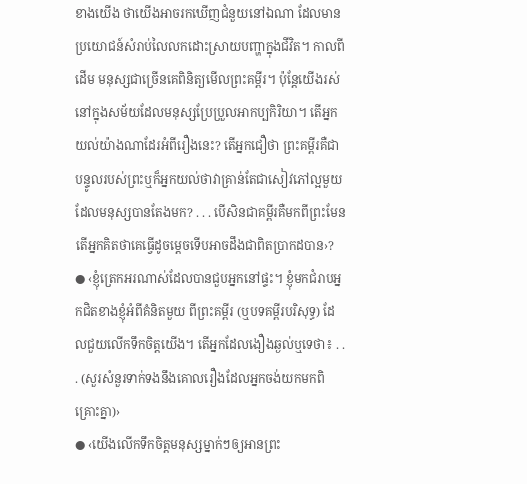ខាងយើង ថាយើងអាចរកឃើញជំនួយនៅឯណា ដែលមានប្រយោជន៍សំរាប់លៃលកដោះស្រាយបញ្ហាក្នុងជីវិត។ កាលពីដើម មនុស្សជាច្រើនគេពិនិត្យមើលព្រះគម្ពីរ។ ប៉ុន្តែយើងរស់នៅក្នុងសម័យដែលមនុស្សប្រែប្រួលអាកប្បកិរិយា។ តើអ្នកយល់យ៉ាងណាដែរអំពីរឿងនេះ? តើអ្នកជឿថា ព្រះគម្ពីរគឺជាបន្ទូលរបស់ព្រះឬក៏អ្នកយល់ថាវាគ្រាន់តែជាសៀវភៅល្អមួយ ដែលមនុស្សបានតែងមក? . . . បើសិនជាគម្ពីរគឺមកពីព្រះមែន តើអ្នកគិតថាគេធ្វើដូចម្ដេចទើបអាចដឹងជាពិតប្រាកដបាន›?
● ‹ខ្ញុំត្រេកអរណាស់ដែលបានជួបអ្នកនៅផ្ទះ។ ខ្ញុំមកជំរាបអ្នកជិតខាងខ្ញុំអំពីគំនិតមួយ ពីព្រះគម្ពីរ (ឬបទគម្ពីរបរិសុទ្ធ) ដែលជួយលើកទឹកចិត្តយើង។ តើអ្នកដែលងឿងឆ្ងល់ឬទេថា៖ . . . (សួរសំនួរទាក់ទងនឹងគោលរឿងដែលអ្នកចង់យកមកពិគ្រោះគ្នា)›
● ‹យើងលើកទឹកចិត្តមនុស្សម្នាក់ៗឲ្យអានព្រះ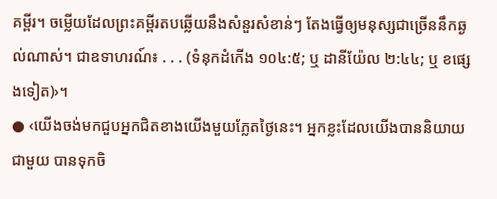គម្ពីរ។ ចម្លើយដែលព្រះគម្ពីរតបឆ្លើយនឹងសំនួរសំខាន់ៗ តែងធ្វើឲ្យមនុស្សជាច្រើននឹកឆ្ងល់ណាស់។ ជាឧទាហរណ៍៖ . . . (ទំនុកដំកើង ១០៤:៥; ឬ ដានីយ៉ែល ២:៤៤; ឬ ខផ្សេងទៀត)›។
● ‹យើងចង់មកជួបអ្នកជិតខាងយើងមួយភ្លែតថ្ងៃនេះ។ អ្នកខ្លះដែលយើងបាននិយាយជាមួយ បានទុកចិ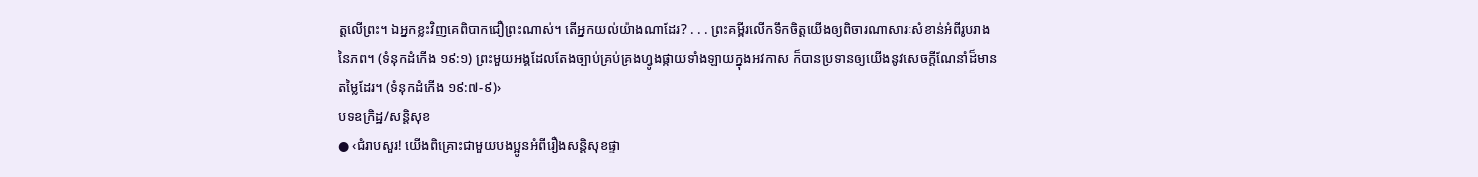ត្តលើព្រះ។ ឯអ្នកខ្លះវិញគេពិបាកជឿព្រះណាស់។ តើអ្នកយល់យ៉ាងណាដែរ? . . . ព្រះគម្ពីរលើកទឹកចិត្តយើងឲ្យពិចារណាសារៈសំខាន់អំពីរូបរាងនៃភព។ (ទំនុកដំកើង ១៩:១) ព្រះមួយអង្គដែលតែងច្បាប់គ្រប់គ្រងហ្វូងផ្កាយទាំងឡាយក្នុងអវកាស ក៏បានប្រទានឲ្យយើងនូវសេចក្ដីណែនាំដ៏មានតម្លៃដែរ។ (ទំនុកដំកើង ១៩:៧-៩)›
បទឧក្រិដ្ឋ/សន្ដិសុខ
● ‹ជំរាបសួរ! យើងពិគ្រោះជាមួយបងប្អូនអំពីរឿងសន្ដិសុខផ្ទា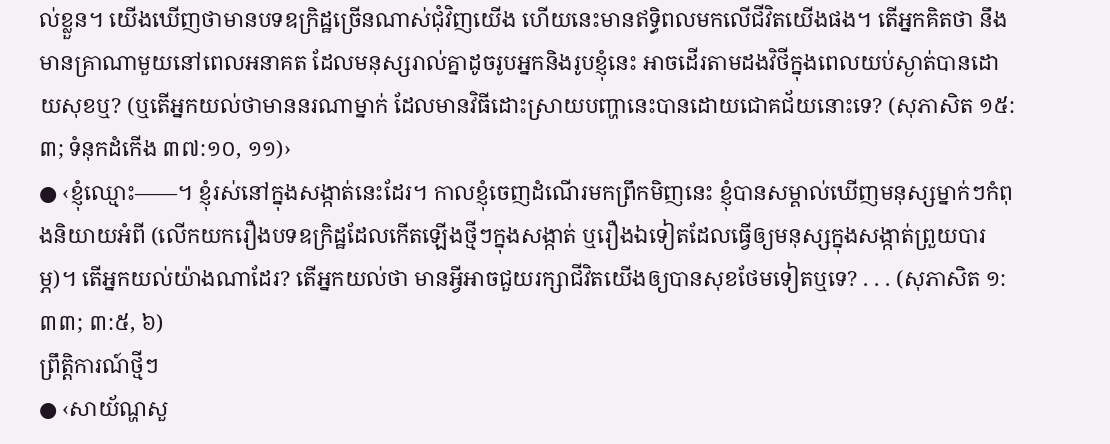ល់ខ្លួន។ យើងឃើញថាមានបទឧក្រិដ្ឋច្រើនណាស់ជុំវិញយើង ហើយនេះមានឥទ្ធិពលមកលើជីវិតយើងផង។ តើអ្នកគិតថា នឹងមានគ្រាណាមួយនៅពេលអនាគត ដែលមនុស្សរាល់គ្នាដូចរូបអ្នកនិងរូបខ្ញុំនេះ អាចដើរតាមដងវិថីក្នុងពេលយប់ស្ងាត់បានដោយសុខឬ? (ឬតើអ្នកយល់ថាមាននរណាម្នាក់ ដែលមានវិធីដោះស្រាយបញ្ហានេះបានដោយជោគជ័យនោះទេ? (សុភាសិត ១៥:៣; ទំនុកដំកើង ៣៧:១០, ១១)›
● ‹ខ្ញុំឈ្មោះ——។ ខ្ញុំរស់នៅក្នុងសង្កាត់នេះដែរ។ កាលខ្ញុំចេញដំណើរមកព្រឹកមិញនេះ ខ្ញុំបានសម្គាល់ឃើញមនុស្សម្នាក់ៗកំពុងនិយាយអំពី (លើកយករឿងបទឧក្រិដ្ឋដែលកើតឡើងថ្មីៗក្នុងសង្កាត់ ឬរឿងឯទៀតដែលធ្វើឲ្យមនុស្សក្នុងសង្កាត់ព្រួយបារម្ភ)។ តើអ្នកយល់យ៉ាងណាដែរ? តើអ្នកយល់ថា មានអ្វីអាចជួយរក្សាជីវិតយើងឲ្យបានសុខថែមទៀតឬទេ? . . . (សុភាសិត ១:៣៣; ៣:៥, ៦)
ព្រឹត្ដិការណ៍ថ្មីៗ
● ‹សាយ័ណ្ហសួ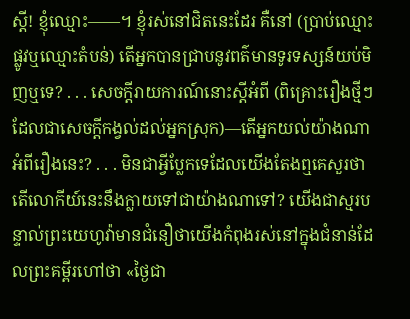ស្តី! ខ្ញុំឈ្មោះ——។ ខ្ញុំរស់នៅជិតនេះដែរ គឺនៅ (ប្រាប់ឈ្មោះផ្លូវឬឈ្មោះតំបន់) តើអ្នកបានជ្រាបនូវពត៌មានទូរទស្សន៍យប់មិញឬទេ? . . . សេចក្ដីរាយការណ៍នោះស្តីអំពី (ពិគ្រោះរឿងថ្មីៗ ដែលជាសេចក្ដីកង្វល់ដល់អ្នកស្រុក)—តើអ្នកយល់យ៉ាងណាអំពីរឿងនេះ? . . . មិនជាអ្វីប្លែកទេដែលយើងតែងឮគេសួរថា តើលោកីយ៍នេះនឹងក្លាយទៅជាយ៉ាងណាទៅ? យើងជាស្មរបន្ទាល់ព្រះយេហូវ៉ាមានជំនឿថាយើងកំពុងរស់នៅក្នុងជំនាន់ដែលព្រះគម្ពីរហៅថា «ថ្ងៃជា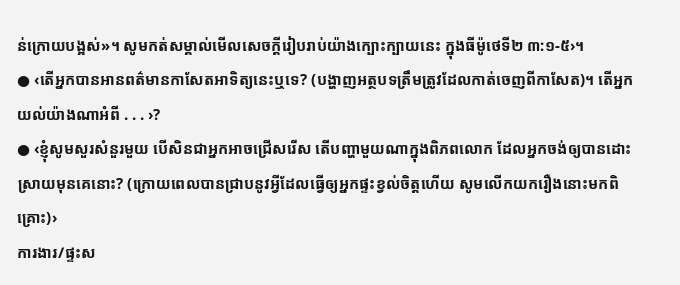ន់ក្រោយបង្អស់»។ សូមកត់សម្គាល់មើលសេចក្ដីរៀបរាប់យ៉ាងក្បោះក្បាយនេះ ក្នុងធីម៉ូថេទី២ ៣:១-៥›។
● ‹តើអ្នកបានអានពត៌មានកាសែតអាទិត្យនេះឬទេ? (បង្ហាញអត្ថបទត្រឹមត្រូវដែលកាត់ចេញពីកាសែត)។ តើអ្នកយល់យ៉ាងណាអំពី . . . ›?
● ‹ខ្ញុំសូមសួរសំនួរមួយ បើសិនជាអ្នកអាចជ្រើសរើស តើបញ្ហាមួយណាក្នុងពិភពលោក ដែលអ្នកចង់ឲ្យបានដោះស្រាយមុនគេនោះ? (ក្រោយពេលបានជ្រាបនូវអ្វីដែលធ្វើឲ្យអ្នកផ្ទះខ្វល់ចិត្តហើយ សូមលើកយករឿងនោះមកពិគ្រោះ)›
ការងារ/ផ្ទះស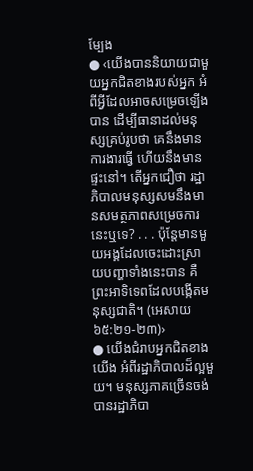ម្បែង
● ‹យើងបាននិយាយជាមួយអ្នកជិតខាងរបស់អ្នក អំពីអ្វីដែលអាចសម្រេចឡើងបាន ដើម្បីធានាដល់មនុស្សគ្រប់រូបថា គេនឹងមានការងារធ្វើ ហើយនឹងមានផ្ទះនៅ។ តើអ្នកជឿថា រដ្ឋាភិបាលមនុស្សសមនឹងមានសមត្ថភាពសម្រេចការនេះឬទេ? . . . ប៉ុន្តែមានមួយអង្គដែលចេះដោះស្រាយបញ្ហាទាំងនេះបាន គឺព្រះអាទិទេពដែលបង្កើតមនុស្សជាតិ។ (អេសាយ ៦៥:២១-២៣)›
● យើងជំរាបអ្នកជិតខាងយើង អំពីរដ្ឋាភិបាលដ៏ល្អមួយ។ មនុស្សភាគច្រើនចង់បានរដ្ឋាភិបា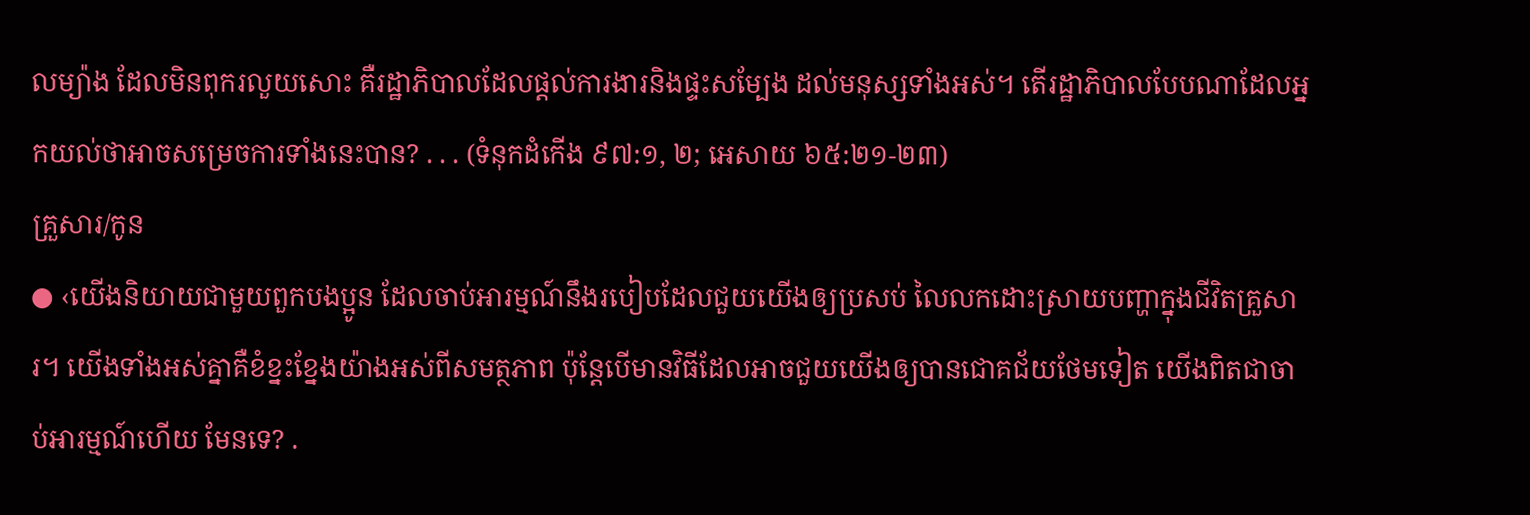លម្យ៉ាង ដែលមិនពុករលួយសោះ គឺរដ្ឋាភិបាលដែលផ្ដល់ការងារនិងផ្ទះសម្បែង ដល់មនុស្សទាំងអស់។ តើរដ្ឋាភិបាលបែបណាដែលអ្នកយល់ថាអាចសម្រេចការទាំងនេះបាន? . . . (ទំនុកដំកើង ៩៧:១, ២; អេសាយ ៦៥:២១-២៣)
គ្រួសារ/កូន
● ‹យើងនិយាយជាមួយពួកបងប្អូន ដែលចាប់អារម្មណ៍នឹងរបៀបដែលជួយយើងឲ្យប្រសប់ លៃលកដោះស្រាយបញ្ហាក្នុងជីវិតគ្រួសារ។ យើងទាំងអស់គ្នាគឺខំខ្នះខ្នែងយ៉ាងអស់ពីសមត្ថភាព ប៉ុន្តែបើមានវិធីដែលអាចជួយយើងឲ្យបានជោគជ័យថែមទៀត យើងពិតជាចាប់អារម្មណ៍ហើយ មែនទេ? .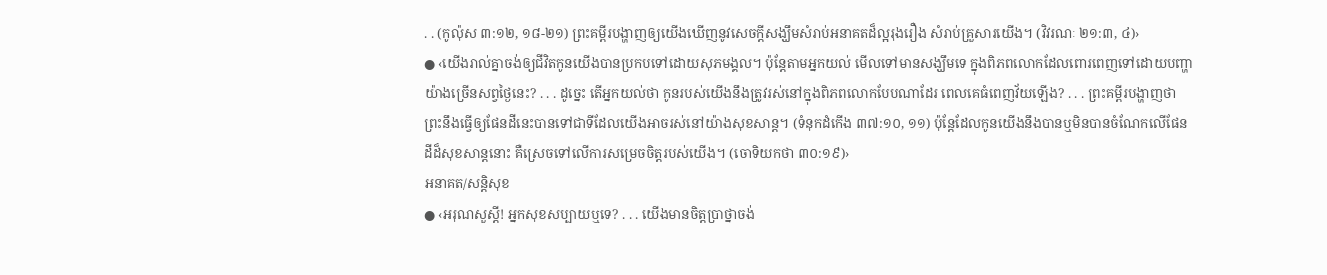. . (កូល៉ុស ៣:១២, ១៨-២១) ព្រះគម្ពីរបង្ហាញឲ្យយើងឃើញនូវសេចក្ដីសង្ឃឹមសំរាប់អនាគតដ៏ល្អរុងរឿង សំរាប់គ្រួសារយើង។ (វិវរណៈ ២១:៣, ៤)›
● ‹យើងរាល់គ្នាចង់ឲ្យជីវិតកូនយើងបានប្រកបទៅដោយសុភមង្គល។ ប៉ុន្តែតាមអ្នកយល់ មើលទៅមានសង្ឃឹមទេ ក្នុងពិភពលោកដែលពោរពេញទៅដោយបញ្ហាយ៉ាងច្រើនសព្វថ្ងៃនេះ? . . . ដូច្នេះ តើអ្នកយល់ថា កូនរបស់យើងនឹងត្រូវរស់នៅក្នុងពិភពលោកបែបណាដែរ ពេលគេធំពេញវ័យឡើង? . . . ព្រះគម្ពីរបង្ហាញថា ព្រះនឹងធ្វើឲ្យផែនដីនេះបានទៅជាទីដែលយើងអាចរស់នៅយ៉ាងសុខសាន្ត។ (ទំនុកដំកើង ៣៧:១០, ១១) ប៉ុន្តែដែលកូនយើងនឹងបានឬមិនបានចំណែកលើផែនដីដ៏សុខសាន្តនោះ គឺស្រេចទៅលើការសម្រេចចិត្តរបស់យើង។ (ចោទិយកថា ៣០:១៩)›
អនាគត/សន្ដិសុខ
● ‹អរុណសួស្តី! អ្នកសុខសប្បាយឬទេ? . . . យើងមានចិត្តប្រាថ្នាចង់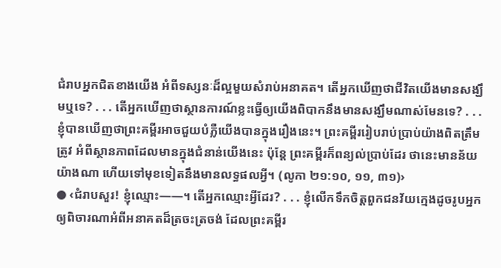ជំរាបអ្នកជិតខាងយើង អំពីទស្សនៈដ៏ល្អមួយសំរាប់អនាគត។ តើអ្នកឃើញថាជីវិតយើងមានសង្ឃឹមឬទេ? . . . តើអ្នកឃើញថាស្ថានការណ៍ខ្លះធ្វើឲ្យយើងពិបាកនឹងមានសង្ឃឹមណាស់មែនទេ? . . . ខ្ញុំបានឃើញថាព្រះគម្ពីរអាចជួយបំភ្លឺយើងបានក្នុងរឿងនេះ។ ព្រះគម្ពីររៀបរាប់ប្រាប់យ៉ាងពិតត្រឹមត្រូវ អំពីស្ថានភាពដែលមានក្នុងជំនាន់យើងនេះ ប៉ុន្តែ ព្រះគម្ពីរក៏ពន្យល់ប្រាប់ដែរ ថានេះមានន័យយ៉ាងណា ហើយទៅមុខទៀតនឹងមានលទ្ធផលអ្វី។ (លូកា ២១:១០, ១១, ៣១)›
● ‹ជំរាបសួរ! ខ្ញុំឈ្មោះ——។ តើអ្នកឈ្មោះអ្វីដែរ? . . . ខ្ញុំលើកទឹកចិត្តពួកជនវ័យក្មេងដូចរូបអ្នក ឲ្យពិចារណាអំពីអនាគតដ៏ត្រចះត្រចង់ ដែលព្រះគម្ពីរ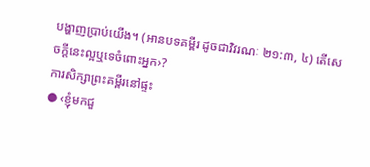បង្ហាញប្រាប់យើង។ (អានបទគម្ពីរ ដូចជាវិវរណៈ ២១:៣, ៤) តើសេចក្ដីនេះល្អឬទេចំពោះអ្នក›?
ការសិក្សាព្រះគម្ពីរនៅផ្ទះ
● ‹ខ្ញុំមកជួ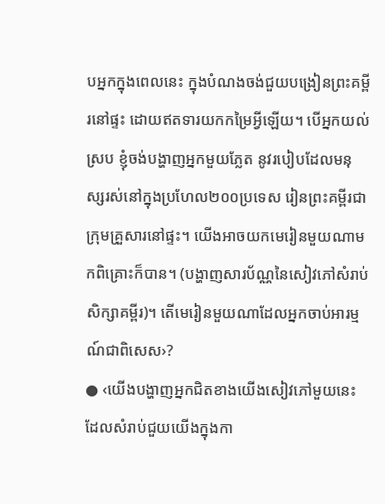បអ្នកក្នុងពេលនេះ ក្នុងបំណងចង់ជួយបង្រៀនព្រះគម្ពីរនៅផ្ទះ ដោយឥតទារយកកម្រៃអ្វីឡើយ។ បើអ្នកយល់ស្រប ខ្ញុំចង់បង្ហាញអ្នកមួយភ្លែត នូវរបៀបដែលមនុស្សរស់នៅក្នុងប្រហែល២០០ប្រទេស រៀនព្រះគម្ពីរជាក្រុមគ្រួសារនៅផ្ទះ។ យើងអាចយកមេរៀនមួយណាមកពិគ្រោះក៏បាន។ (បង្ហាញសារប័ណ្ណនៃសៀវភៅសំរាប់សិក្សាគម្ពីរ)។ តើមេរៀនមួយណាដែលអ្នកចាប់អារម្មណ៍ជាពិសេស›?
● ‹យើងបង្ហាញអ្នកជិតខាងយើងសៀវភៅមួយនេះ ដែលសំរាប់ជួយយើងក្នុងកា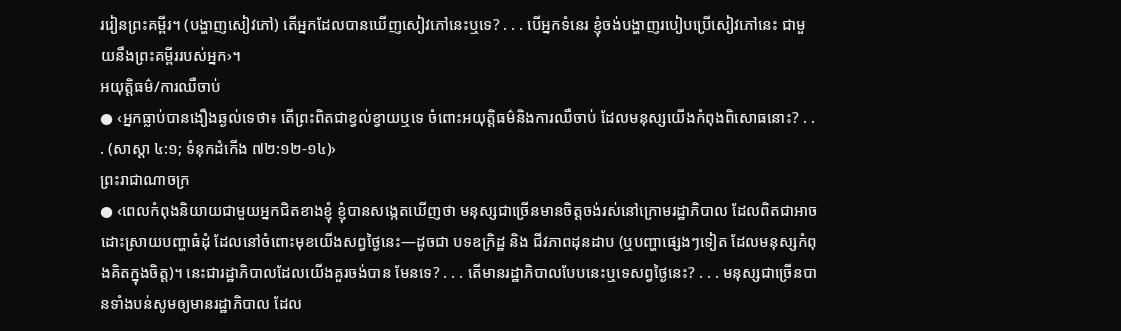ររៀនព្រះគម្ពីរ។ (បង្ហាញសៀវភៅ) តើអ្នកដែលបានឃើញសៀវភៅនេះឬទេ? . . . បើអ្នកទំនេរ ខ្ញុំចង់បង្ហាញរបៀបប្រើសៀវភៅនេះ ជាមួយនឹងព្រះគម្ពីររបស់អ្នក›។
អយុត្ដិធម៌/ការឈឺចាប់
● ‹អ្នកធ្លាប់បានងឿងឆ្ងល់ទេថា៖ តើព្រះពិតជាខ្វល់ខ្វាយឬទេ ចំពោះអយុត្ដិធម៌និងការឈឺចាប់ ដែលមនុស្សយើងកំពុងពិសោធនោះ? . . . (សាស្ដា ៤:១; ទំនុកដំកើង ៧២:១២-១៤)›
ព្រះរាជាណាចក្រ
● ‹ពេលកំពុងនិយាយជាមួយអ្នកជិតខាងខ្ញុំ ខ្ញុំបានសង្កេតឃើញថា មនុស្សជាច្រើនមានចិត្តចង់រស់នៅក្រោមរដ្ឋាភិបាល ដែលពិតជាអាចដោះស្រាយបញ្ហាធំដុំ ដែលនៅចំពោះមុខយើងសព្វថ្ងៃនេះ—ដូចជា បទឧក្រិដ្ឋ និង ជីវភាពដុនដាប (ឬបញ្ហាផ្សេងៗទៀត ដែលមនុស្សកំពុងគិតក្នុងចិត្ត)។ នេះជារដ្ឋាភិបាលដែលយើងគួរចង់បាន មែនទេ? . . . តើមានរដ្ឋាភិបាលបែបនេះឬទេសព្វថ្ងៃនេះ? . . . មនុស្សជាច្រើនបានទាំងបន់សូមឲ្យមានរដ្ឋាភិបាល ដែល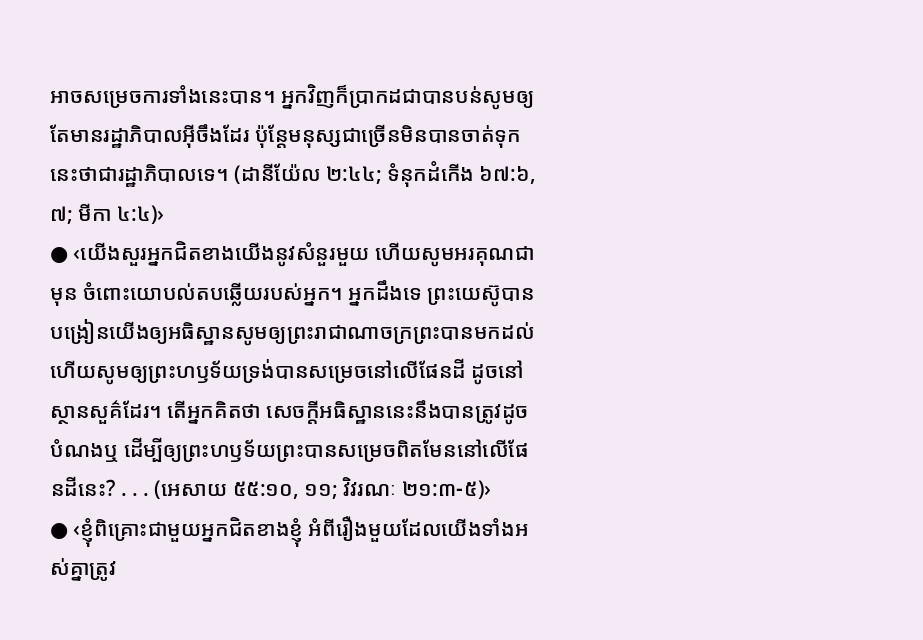អាចសម្រេចការទាំងនេះបាន។ អ្នកវិញក៏ប្រាកដជាបានបន់សូមឲ្យតែមានរដ្ឋាភិបាលអ៊ីចឹងដែរ ប៉ុន្តែមនុស្សជាច្រើនមិនបានចាត់ទុកនេះថាជារដ្ឋាភិបាលទេ។ (ដានីយ៉ែល ២:៤៤; ទំនុកដំកើង ៦៧:៦, ៧; មីកា ៤:៤)›
● ‹យើងសួរអ្នកជិតខាងយើងនូវសំនួរមួយ ហើយសូមអរគុណជាមុន ចំពោះយោបល់តបឆ្លើយរបស់អ្នក។ អ្នកដឹងទេ ព្រះយេស៊ូបានបង្រៀនយើងឲ្យអធិស្ឋានសូមឲ្យព្រះរាជាណាចក្រព្រះបានមកដល់ ហើយសូមឲ្យព្រះហឫទ័យទ្រង់បានសម្រេចនៅលើផែនដី ដូចនៅស្ថានសួគ៌ដែរ។ តើអ្នកគិតថា សេចក្ដីអធិស្ឋាននេះនឹងបានត្រូវដូចបំណងឬ ដើម្បីឲ្យព្រះហឫទ័យព្រះបានសម្រេចពិតមែននៅលើផែនដីនេះ? . . . (អេសាយ ៥៥:១០, ១១; វិវរណៈ ២១:៣-៥)›
● ‹ខ្ញុំពិគ្រោះជាមួយអ្នកជិតខាងខ្ញុំ អំពីរឿងមួយដែលយើងទាំងអស់គ្នាត្រូវ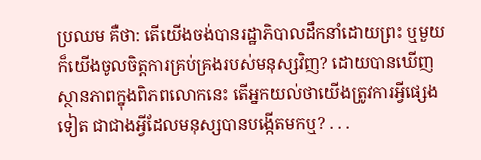ប្រឈម គឺថា: តើយើងចង់បានរដ្ឋាភិបាលដឹកនាំដោយព្រះ ឬមួយក៏យើងចូលចិត្តការគ្រប់គ្រងរបស់មនុស្សវិញ? ដោយបានឃើញស្ថានភាពក្នុងពិភពលោកនេះ តើអ្នកយល់ថាយើងត្រូវការអ្វីផ្សេងទៀត ជាជាងអ្វីដែលមនុស្សបានបង្កើតមកឬ? . . .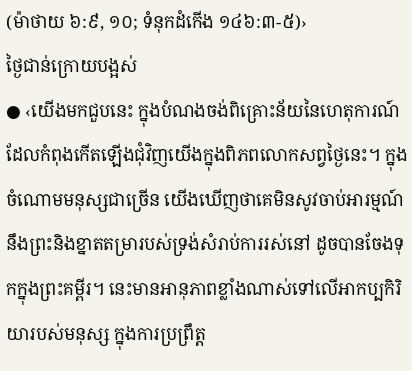(ម៉ាថាយ ៦:៩, ១០; ទំនុកដំកើង ១៤៦:៣-៥)›
ថ្ងៃជាន់ក្រោយបង្អស់
● ‹យើងមកជួបនេះ ក្នុងបំណងចង់ពិគ្រោះន័យនៃហេតុការណ៍ ដែលកំពុងកើតឡើងជុំវិញយើងក្នុងពិភពលោកសព្វថ្ងៃនេះ។ ក្នុងចំណោមមនុស្សជាច្រើន យើងឃើញថាគេមិនសូវចាប់អារម្មណ៍នឹងព្រះនិងខ្នាតតម្រារបស់ទ្រង់សំរាប់ការរស់នៅ ដូចបានចែងទុកក្នុងព្រះគម្ពីរ។ នេះមានអានុភាពខ្លាំងណាស់ទៅលើអាកប្បកិរិយារបស់មនុស្ស ក្នុងការប្រព្រឹត្ត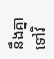នឹងគ្នាទៅវិ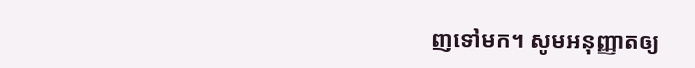ញទៅមក។ សូមអនុញ្ញាតឲ្យ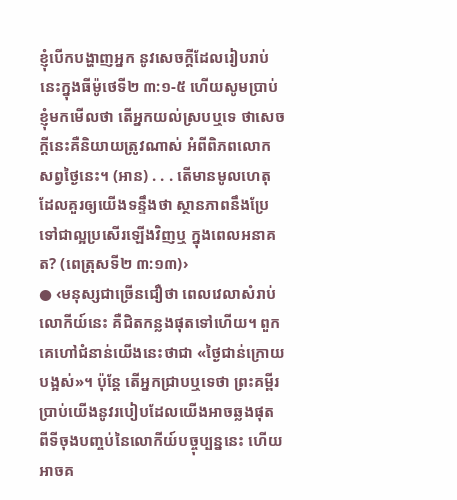ខ្ញុំបើកបង្ហាញអ្នក នូវសេចក្ដីដែលរៀបរាប់នេះក្នុងធីម៉ូថេទី២ ៣:១-៥ ហើយសូមប្រាប់ខ្ញុំមកមើលថា តើអ្នកយល់ស្របឬទេ ថាសេចក្ដីនេះគឺនិយាយត្រូវណាស់ អំពីពិភពលោកសព្វថ្ងៃនេះ។ (អាន) . . . តើមានមូលហេតុដែលគួរឲ្យយើងទន្ទឹងថា ស្ថានភាពនឹងប្រែទៅជាល្អប្រសើរឡើងវិញឬ ក្នុងពេលអនាគត? (ពេត្រុសទី២ ៣:១៣)›
● ‹មនុស្សជាច្រើនជឿថា ពេលវេលាសំរាប់លោកីយ៍នេះ គឺជិតកន្លងផុតទៅហើយ។ ពួកគេហៅជំនាន់យើងនេះថាជា «ថ្ងៃជាន់ក្រោយបង្អស់»។ ប៉ុន្តែ តើអ្នកជ្រាបឬទេថា ព្រះគម្ពីរប្រាប់យើងនូវរបៀបដែលយើងអាចឆ្លងផុត ពីទីចុងបញ្ចប់នៃលោកីយ៍បច្ចុប្បន្ននេះ ហើយអាចគ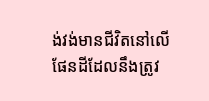ង់វង់មានជីវិតនៅលើផែនដីដែលនឹងត្រូវ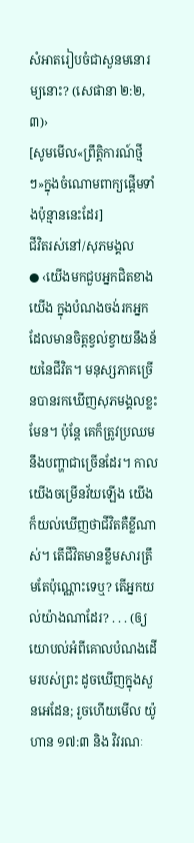សំអាតរៀបចំជាសួនមនោរម្យនោះ? (សេផានា ២:២, ៣)›
[សូមមើល«ព្រឹត្ដិការណ៍ថ្មីៗ»ក្នុងចំណោមពាក្យផ្ដើមទាំងប៉ុន្មាននេះដែរ]
ជីវិតរស់នៅ/សុភមង្គល
● ‹យើងមកជួបអ្នកជិតខាងយើង ក្នុងបំណងចង់រកអ្នកដែលមានចិត្តខ្វល់ខ្វាយនឹងន័យនៃជីវិត។ មនុស្សភាគច្រើនបានរកឃើញសុភមង្គលខ្លះមែន។ ប៉ុន្តែ គេក៏ត្រូវប្រឈមនឹងបញ្ហាជាច្រើនដែរ។ កាលយើងចម្រើនវ័យឡើង យើងក៏យល់ឃើញថាជីវិតគឺខ្លីណាស់។ តើជីវិតមានខ្លឹមសារត្រឹមតែប៉ុណ្ណោះទេឬ? តើអ្នកយល់យ៉ាងណាដែរ? . . . (ឲ្យយោបល់អំពីគោលបំណងដើមរបស់ព្រះ ដូចឃើញក្នុងសួនអេដែន; រួចហើយមើល យ៉ូហាន ១៧:៣ និង វិវរណៈ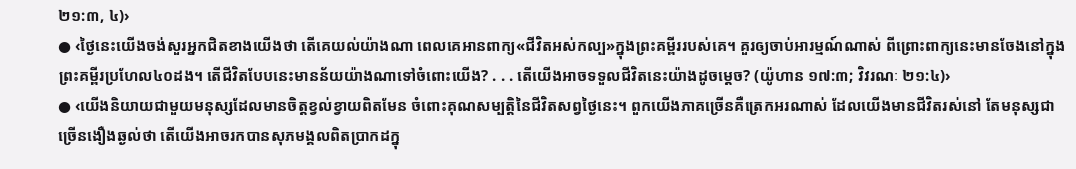២១:៣, ៤)›
● ‹ថ្ងៃនេះយើងចង់សួរអ្នកជិតខាងយើងថា តើគេយល់យ៉ាងណា ពេលគេអានពាក្យ«ជីវិតអស់កល្ប»ក្នុងព្រះគម្ពីររបស់គេ។ គួរឲ្យចាប់អារម្មណ៍ណាស់ ពីព្រោះពាក្យនេះមានចែងនៅក្នុងព្រះគម្ពីរប្រហែល៤០ដង។ តើជីវិតបែបនេះមានន័យយ៉ាងណាទៅចំពោះយើង? . . . តើយើងអាចទទួលជីវិតនេះយ៉ាងដូចម្ដេច? (យ៉ូហាន ១៧:៣; វិវរណៈ ២១:៤)›
● ‹យើងនិយាយជាមួយមនុស្សដែលមានចិត្តខ្វល់ខ្វាយពិតមែន ចំពោះគុណសម្បត្ដិនៃជីវិតសព្វថ្ងៃនេះ។ ពួកយើងភាគច្រើនគឺត្រេកអរណាស់ ដែលយើងមានជីវិតរស់នៅ តែមនុស្សជាច្រើនងឿងឆ្ងល់ថា តើយើងអាចរកបានសុភមង្គលពិតប្រាកដក្នុ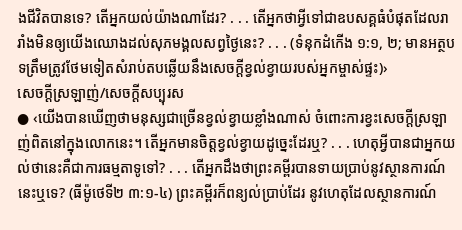ងជីវិតបានទេ? តើអ្នកយល់យ៉ាងណាដែរ? . . . តើអ្នកថាអ្វីទៅជាឧបសគ្គធំបំផុតដែលរារាំងមិនឲ្យយើងឈោងដល់សុភមង្គលសព្វថ្ងៃនេះ? . . . (ទំនុកដំកើង ១:១, ២; មានអត្ថបទត្រឹមត្រូវថែមទៀតសំរាប់តបឆ្លើយនឹងសេចក្ដីខ្វល់ខ្វាយរបស់អ្នកម្ចាស់ផ្ទះ)›
សេចក្ដីស្រឡាញ់/សេចក្ដីសប្បុរស
● ‹យើងបានឃើញថាមនុស្សជាច្រើនខ្វល់ខ្វាយខ្លាំងណាស់ ចំពោះការខ្វះសេចក្ដីស្រឡាញ់ពិតនៅក្នុងលោកនេះ។ តើអ្នកមានចិត្តខ្វល់ខ្វាយដូច្នេះដែរឬ? . . . ហេតុអ្វីបានជាអ្នកយល់ថានេះគឺជាការធម្មតាទូទៅ? . . . តើអ្នកដឹងថាព្រះគម្ពីរបានទាយប្រាប់នូវស្ថានការណ៍នេះឬទេ? (ធីម៉ូថេទី២ ៣:១-៤) ព្រះគម្ពីរក៏ពន្យល់ប្រាប់ដែរ នូវហេតុដែលស្ថានការណ៍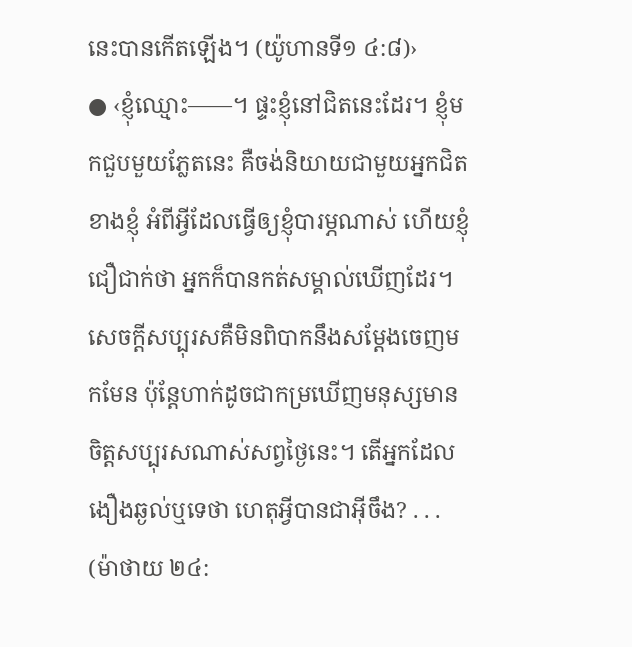នេះបានកើតឡើង។ (យ៉ូហានទី១ ៤:៨)›
● ‹ខ្ញុំឈ្មោះ——។ ផ្ទះខ្ញុំនៅជិតនេះដែរ។ ខ្ញុំមកជួបមួយភ្លែតនេះ គឺចង់និយាយជាមួយអ្នកជិតខាងខ្ញុំ អំពីអ្វីដែលធ្វើឲ្យខ្ញុំបារម្ភណាស់ ហើយខ្ញុំជឿជាក់ថា អ្នកក៏បានកត់សម្គាល់ឃើញដែរ។ សេចក្ដីសប្បុរសគឺមិនពិបាកនឹងសម្ដែងចេញមកមែន ប៉ុន្តែហាក់ដូចជាកម្រឃើញមនុស្សមានចិត្តសប្បុរសណាស់សព្វថ្ងៃនេះ។ តើអ្នកដែលងឿងឆ្ងល់ឬទេថា ហេតុអ្វីបានជាអ៊ីចឹង? . . . (ម៉ាថាយ ២៤: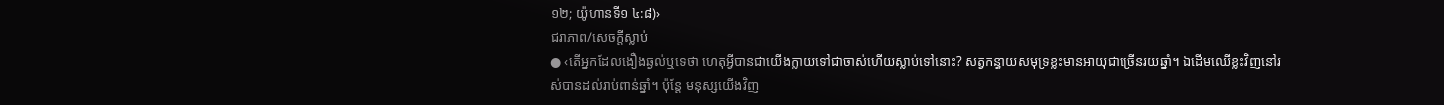១២; យ៉ូហានទី១ ៤:៨)›
ជរាភាព/សេចក្ដីស្លាប់
● ‹តើអ្នកដែលងឿងឆ្ងល់ឬទេថា ហេតុអ្វីបានជាយើងក្លាយទៅជាចាស់ហើយស្លាប់ទៅនោះ? សត្វកន្ធាយសមុទ្រខ្លះមានអាយុជាច្រើនរយឆ្នាំ។ ឯដើមឈើខ្លះវិញនៅរស់បានដល់រាប់ពាន់ឆ្នាំ។ ប៉ុន្តែ មនុស្សយើងវិញ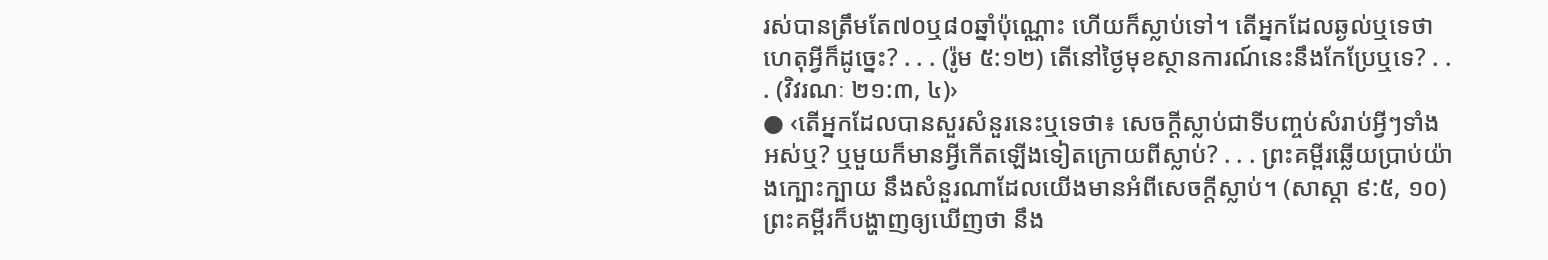រស់បានត្រឹមតែ៧០ឬ៨០ឆ្នាំប៉ុណ្ណោះ ហើយក៏ស្លាប់ទៅ។ តើអ្នកដែលឆ្ងល់ឬទេថាហេតុអ្វីក៏ដូច្នេះ? . . . (រ៉ូម ៥:១២) តើនៅថ្ងៃមុខស្ថានការណ៍នេះនឹងកែប្រែឬទេ? . . . (វិវរណៈ ២១:៣, ៤)›
● ‹តើអ្នកដែលបានសួរសំនួរនេះឬទេថា៖ សេចក្ដីស្លាប់ជាទីបញ្ចប់សំរាប់អ្វីៗទាំងអស់ឬ? ឬមួយក៏មានអ្វីកើតឡើងទៀតក្រោយពីស្លាប់? . . . ព្រះគម្ពីរឆ្លើយប្រាប់យ៉ាងក្បោះក្បាយ នឹងសំនួរណាដែលយើងមានអំពីសេចក្ដីស្លាប់។ (សាស្ដា ៩:៥, ១០) ព្រះគម្ពីរក៏បង្ហាញឲ្យឃើញថា នឹង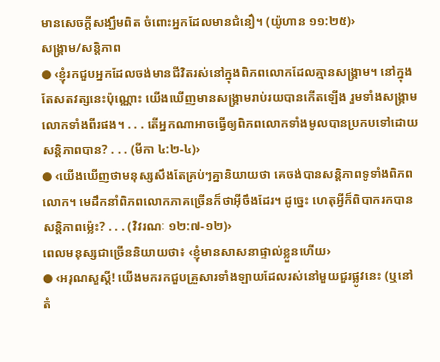មានសេចក្ដីសង្ឃឹមពិត ចំពោះអ្នកដែលមានជំនឿ។ (យ៉ូហាន ១១:២៥)›
សង្គ្រាម/សន្ដិភាព
● ‹ខ្ញុំរកជួបអ្នកដែលចង់មានជីវិតរស់នៅក្នុងពិភពលោកដែលគ្មានសង្គ្រាម។ នៅក្នុងតែសតវត្សនេះប៉ុណ្ណោះ យើងឃើញមានសង្គ្រាមរាប់រយបានកើតឡើង រួមទាំងសង្គ្រាមលោកទាំងពីរផង។ . . . តើអ្នកណាអាចធ្វើឲ្យពិភពលោកទាំងមូលបានប្រកបទៅដោយសន្ដិភាពបាន? . . . (មីកា ៤:២-៤)›
● ‹យើងឃើញថាមនុស្សសឹងតែគ្រប់ៗគ្នានិយាយថា គេចង់បានសន្ដិភាពទូទាំងពិភពលោក។ មេដឹកនាំពិភពលោកភាគច្រើនក៏ថាអ៊ីចឹងដែរ។ ដូច្នេះ ហេតុអ្វីក៏ពិបាករកបានសន្ដិភាពម្ល៉េះ? . . . (វិវរណៈ ១២:៧-១២)›
ពេលមនុស្សជាច្រើននិយាយថា៖ ‹ខ្ញុំមានសាសនាផ្ទាល់ខ្លួនហើយ›
● ‹អរុណសួស្តី! យើងមករកជួបគ្រួសារទាំងឡាយដែលរស់នៅមួយជួរផ្លូវនេះ (ឬនៅតំ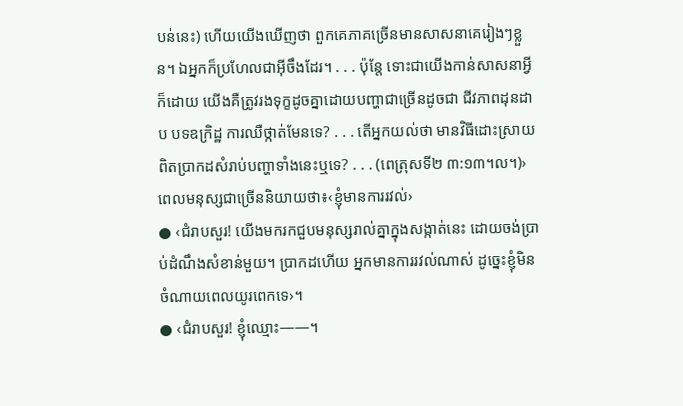បន់នេះ) ហើយយើងឃើញថា ពួកគេភាគច្រើនមានសាសនាគេរៀងៗខ្លួន។ ឯអ្នកក៏ប្រហែលជាអ៊ីចឹងដែរ។ . . . ប៉ុន្តែ ទោះជាយើងកាន់សាសនាអ្វីក៏ដោយ យើងគឺត្រូវរងទុក្ខដូចគ្នាដោយបញ្ហាជាច្រើនដូចជា ជីវភាពដុនដាប បទឧក្រិដ្ឋ ការឈឺថ្កាត់មែនទេ? . . . តើអ្នកយល់ថា មានវិធីដោះស្រាយពិតប្រាកដសំរាប់បញ្ហាទាំងនេះឬទេ? . . . (ពេត្រុសទី២ ៣:១៣។ល។)›
ពេលមនុស្សជាច្រើននិយាយថា៖‹ខ្ញុំមានការរវល់›
● ‹ជំរាបសួរ! យើងមករកជួបមនុស្សរាល់គ្នាក្នុងសង្កាត់នេះ ដោយចង់ប្រាប់ដំណឹងសំខាន់មួយ។ ប្រាកដហើយ អ្នកមានការរវល់ណាស់ ដូច្នេះខ្ញុំមិនចំណាយពេលយូរពេកទេ›។
● ‹ជំរាបសួរ! ខ្ញុំឈ្មោះ——។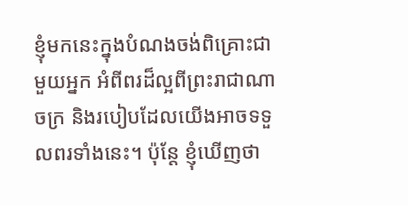ខ្ញុំមកនេះក្នុងបំណងចង់ពិគ្រោះជាមួយអ្នក អំពីពរដ៏ល្អពីព្រះរាជាណាចក្រ និងរបៀបដែលយើងអាចទទួលពរទាំងនេះ។ ប៉ុន្តែ ខ្ញុំឃើញថា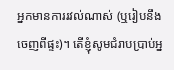អ្នកមានការរវល់ណាស់ (ឬរៀបនឹងចេញពីផ្ទះ)។ តើខ្ញុំសូមជំរាបប្រាប់អ្ន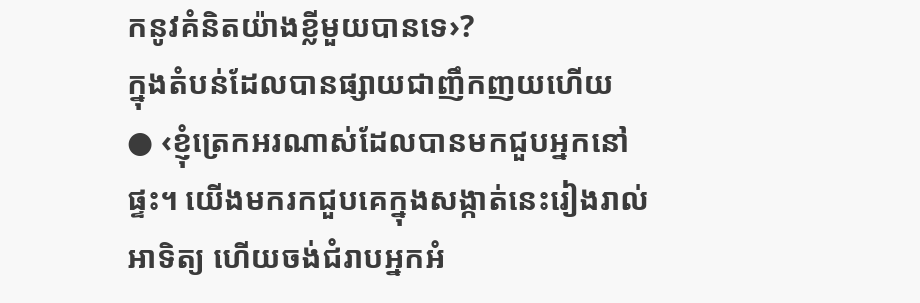កនូវគំនិតយ៉ាងខ្លីមួយបានទេ›?
ក្នុងតំបន់ដែលបានផ្សាយជាញឹកញយហើយ
● ‹ខ្ញុំត្រេកអរណាស់ដែលបានមកជួបអ្នកនៅផ្ទះ។ យើងមករកជួបគេក្នុងសង្កាត់នេះរៀងរាល់អាទិត្យ ហើយចង់ជំរាបអ្នកអំ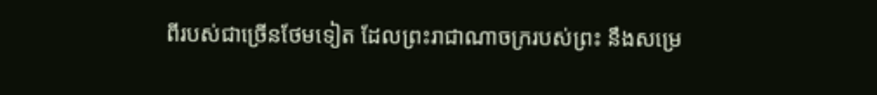ពីរបស់ជាច្រើនថែមទៀត ដែលព្រះរាជាណាចក្ររបស់ព្រះ នឹងសម្រេ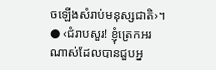ចឡើងសំរាប់មនុស្សជាតិ›។
● ‹ជំរាបសួរ! ខ្ញុំត្រេកអរណាស់ដែលបានជួបអ្ន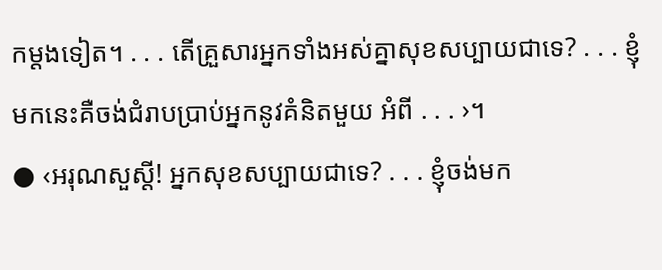កម្ដងទៀត។ . . . តើគ្រួសារអ្នកទាំងអស់គ្នាសុខសប្បាយជាទេ? . . . ខ្ញុំមកនេះគឺចង់ជំរាបប្រាប់អ្នកនូវគំនិតមួយ អំពី . . . ›។
● ‹អរុណសួស្តី! អ្នកសុខសប្បាយជាទេ? . . . ខ្ញុំចង់មក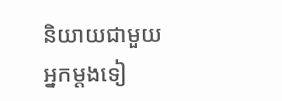និយាយជាមួយអ្នកម្ដងទៀ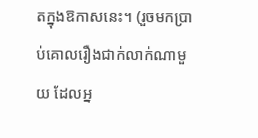តក្នុងឱកាសនេះ។ (រួចមកប្រាប់គោលរឿងជាក់លាក់ណាមួយ ដែលអ្ន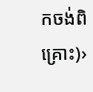កចង់ពិគ្រោះ)›